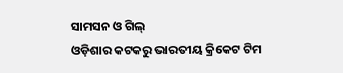ସାମସନ ଓ ଗିଲ୍
ଓଡ଼ିଶାର କଟକରୁ ଭାରତୀୟ କ୍ରିକେଟ ଟିମ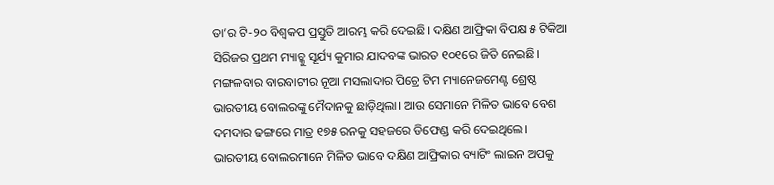ତା’ର ଟି-୨୦ ବିଶ୍ୱକପ ପ୍ରସ୍ତୁତି ଆରମ୍ଭ କରି ଦେଇଛି। ଦକ୍ଷିଣ ଆଫ୍ରିକା ବିପକ୍ଷ ୫ ଟିକିଆ ସିରିଜର ପ୍ରଥମ ମ୍ୟାଚ୍କୁ ସୂର୍ଯ୍ୟ କୁମାର ଯାଦବଙ୍କ ଭାରତ ୧୦୧ରେ ଜିତି ନେଇଛି। ମଙ୍ଗଳବାର ବାରବାଟୀର ନୂଆ ମସଲାଦାର ପିଚ୍ରେ ଟିମ ମ୍ୟାନେଜମେଣ୍ଟ ଶ୍ରେଷ୍ଠ ଭାରତୀୟ ବୋଲରଙ୍କୁ ମୈଦାନକୁ ଛାଡ଼ିଥିଲା। ଆଉ ସେମାନେ ମିଳିତ ଭାବେ ବେଶ ଦମଦାର ଢଙ୍ଗରେ ମାତ୍ର ୧୭୫ ରନକୁ ସହଜରେ ଡିଫେଣ୍ଡ କରି ଦେଇଥିଲେ। ଭାରତୀୟ ବୋଲରମାନେ ମିଳିତ ଭାବେ ଦକ୍ଷିଣ ଆଫ୍ରିକାର ବ୍ୟାଟିଂ ଲାଇନ ଅପକୁ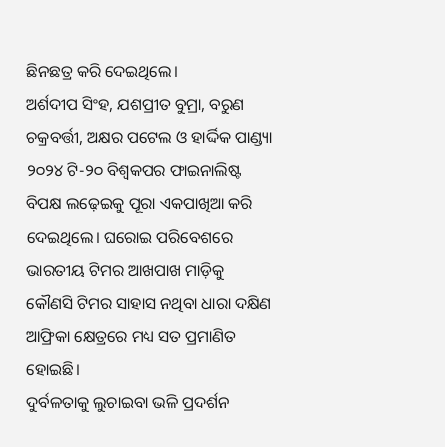ଛିନଛତ୍ର କରି ଦେଇଥିଲେ।
ଅର୍ଶଦୀପ ସିଂହ, ଯଶପ୍ରୀତ ବୁମ୍ରା, ବରୁଣ ଚକ୍ରବର୍ତ୍ତୀ, ଅକ୍ଷର ପଟେଲ ଓ ହାର୍ଦ୍ଦିକ ପାଣ୍ଡ୍ୟା ୨୦୨୪ ଟି-୨୦ ବିଶ୍ୱକପର ଫାଇନାଲିଷ୍ଟ ବିପକ୍ଷ ଲଢ଼େଇକୁ ପୂରା ଏକପାଖିଆ କରି ଦେଇଥିଲେ। ଘରୋଇ ପରିବେଶରେ ଭାରତୀୟ ଟିମର ଆଖପାଖ ମାଡ଼ିକୁ କୌଣସି ଟିମର ସାହାସ ନଥିବା ଧାରା ଦକ୍ଷିଣ ଆଫ୍ରିକା କ୍ଷେତ୍ରରେ ମଧ୍ୟ ସତ ପ୍ରମାଣିତ ହୋଇଛି।
ଦୁର୍ବଳତାକୁ ଲୁଚାଇବା ଭଳି ପ୍ରଦର୍ଶନ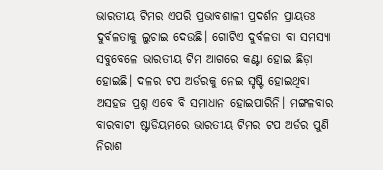ଭାରତୀୟ ଟିମର ଏପରି ପ୍ରଭାବଶାଳୀ ପ୍ରଦର୍ଶନ ପ୍ରାୟତଃ ଦୁର୍ବଳତାକୁ ଲୁଚାଇ ଦେଉଛି। ଗୋଟିଏ ଦୁର୍ବଳତା ବା ସମସ୍ୟା ସବୁବେଳେ ଭାରତୀୟ ଟିମ ଆଗରେ କଣ୍ଟା ହୋଇ ଛିଡ଼ା ହୋଇଛି। ଦଳର ଟପ ଅର୍ଡରକୁ ନେଇ ସୃଷ୍ଟି ହୋଇଥିବା ଅସହଜ ପ୍ରଶ୍ନ ଏବେ ବି ସମାଧାନ ହୋଇପାରିନି। ମଙ୍ଗଳବାର ବାରବାଟୀ ଷ୍ଟାଡିୟମରେ ଭାରତୀୟ ଟିମର ଟପ ଅର୍ଡର ପୁଣି ନିରାଶ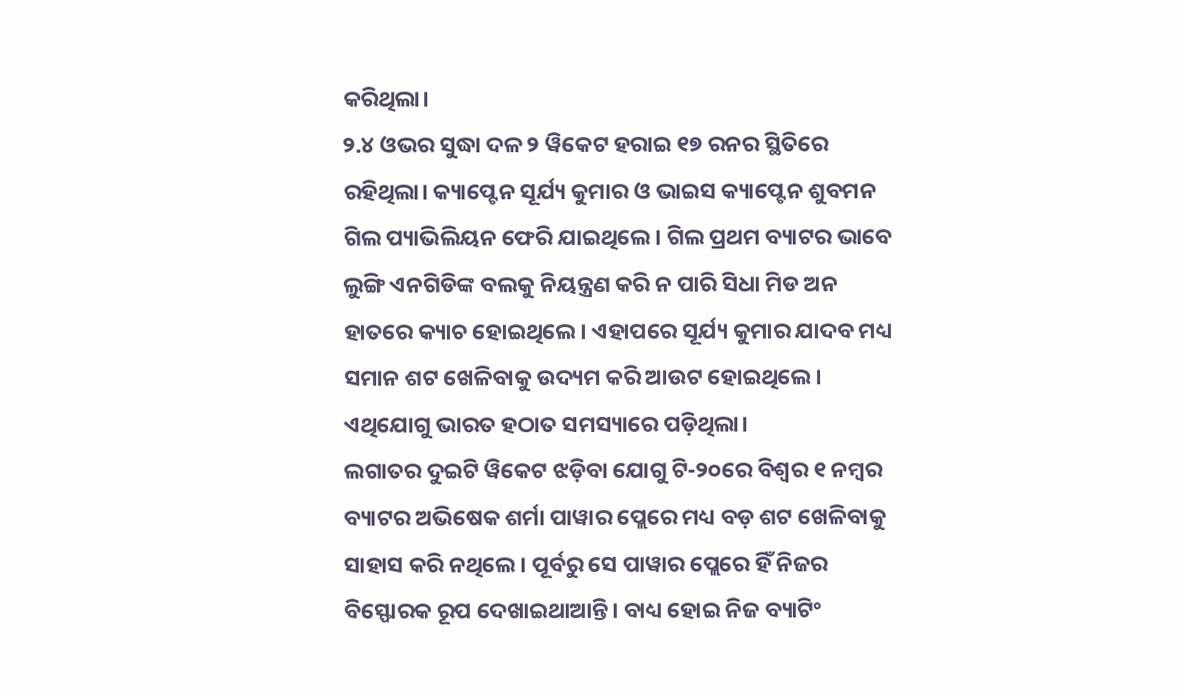କରିଥିଲା।
୨.୪ ଓଭର ସୁଦ୍ଧା ଦଳ ୨ ୱିକେଟ ହରାଇ ୧୭ ରନର ସ୍ଥିତିରେ ରହିଥିଲା। କ୍ୟାପ୍ଟେନ ସୂର୍ଯ୍ୟ କୁମାର ଓ ଭାଇସ କ୍ୟାପ୍ଟେନ ଶୁବମନ ଗିଲ ପ୍ୟାଭିଲିୟନ ଫେରି ଯାଇଥିଲେ। ଗିଲ ପ୍ରଥମ ବ୍ୟାଟର ଭାବେ ଲୁଙ୍ଗି ଏନଗିଡିଙ୍କ ବଲକୁ ନିୟନ୍ତ୍ରଣ କରି ନ ପାରି ସିଧା ମିଡ ଅନ ହାତରେ କ୍ୟାଚ ହୋଇଥିଲେ। ଏହାପରେ ସୂର୍ଯ୍ୟ କୁମାର ଯାଦବ ମଧ୍ୟ ସମାନ ଶଟ ଖେଳିବାକୁ ଉଦ୍ୟମ କରି ଆଉଟ ହୋଇଥିଲେ। ଏଥିଯୋଗୁ ଭାରତ ହଠାତ ସମସ୍ୟାରେ ପଡ଼ିଥିଲା।
ଲଗାତର ଦୁଇଟି ୱିକେଟ ଝଡ଼ିବା ଯୋଗୁ ଟି-୨୦ରେ ବିଶ୍ୱର ୧ ନମ୍ବର ବ୍ୟାଟର ଅଭିଷେକ ଶର୍ମା ପାୱାର ପ୍ଲେରେ ମଧ୍ୟ ବଡ଼ ଶଟ ଖେଳିବାକୁ ସାହାସ କରି ନଥିଲେ। ପୂର୍ବରୁ ସେ ପାୱାର ପ୍ଲେରେ ହିଁ ନିଜର ବିସ୍ଫୋରକ ରୂପ ଦେଖାଇଥାଆନ୍ତି। ବାଧ୍ୟ ହୋଇ ନିଜ ବ୍ୟାଟିଂ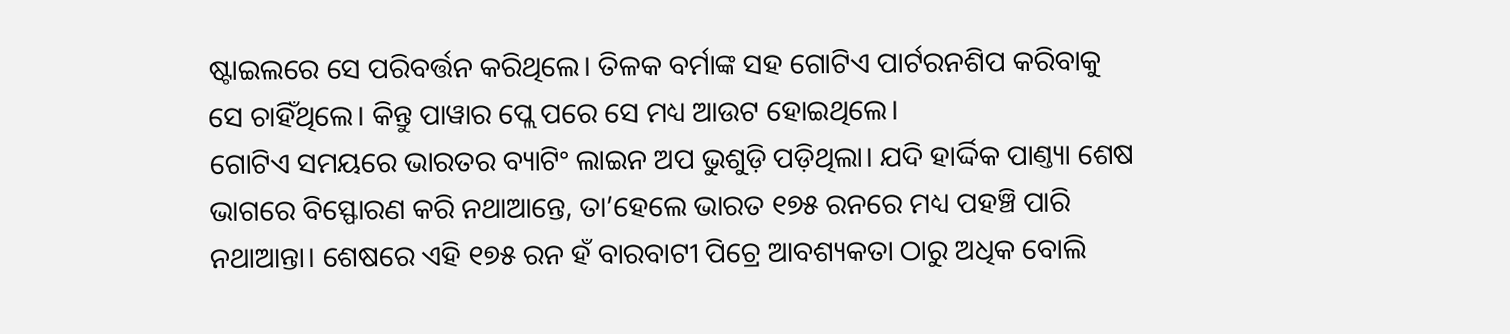ଷ୍ଟାଇଲରେ ସେ ପରିବର୍ତ୍ତନ କରିଥିଲେ। ତିଳକ ବର୍ମାଙ୍କ ସହ ଗୋଟିଏ ପାର୍ଟରନଶିପ କରିବାକୁ ସେ ଚାହିଁଥିଲେ। କିନ୍ତୁ ପାୱାର ପ୍ଲେ ପରେ ସେ ମଧ୍ୟ ଆଉଟ ହୋଇଥିଲେ।
ଗୋଟିଏ ସମୟରେ ଭାରତର ବ୍ୟାଟିଂ ଲାଇନ ଅପ ଭୁଶୁଡ଼ି ପଡ଼ିଥିଲା। ଯଦି ହାର୍ଦ୍ଦିକ ପାଣ୍ତ୍ୟା ଶେଷ ଭାଗରେ ବିସ୍ଫୋରଣ କରି ନଥାଆନ୍ତେ, ତା’ହେଲେ ଭାରତ ୧୭୫ ରନରେ ମଧ୍ୟ ପହଞ୍ଚି ପାରି ନଥାଆନ୍ତା। ଶେଷରେ ଏହି ୧୭୫ ରନ ହଁ ବାରବାଟୀ ପିଚ୍ରେ ଆବଶ୍ୟକତା ଠାରୁ ଅଧିକ ବୋଲି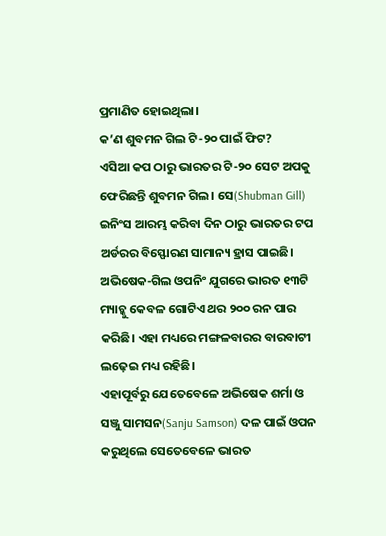ପ୍ରମାଣିତ ହୋଇଥିଲା।
କ’ଣ ଶୁବମନ ଗିଲ ଟି-୨୦ ପାଇଁ ଫିଟ?
ଏସିଆ କପ ଠାରୁ ଭାରତର ଟି-୨୦ ସେଟ ଅପକୁ ଫେରିଛନ୍ତି ଶୁବମନ ଗିଲ। ସେ(Shubman Gill) ଇନିଂସ ଆରମ୍ଭ କରିବା ଦିନ ଠାରୁ ଭାରତର ଟପ ଅର୍ଡରର ବିସ୍ଫୋରଣ ସାମାନ୍ୟ ହ୍ରାସ ପାଇଛି। ଅଭିଷେକ-ଗିଲ ଓପନିଂ ଯୁଗରେ ଭାରତ ୧୩ଟି ମ୍ୟାଚ୍କୁ କେବଳ ଗୋଟିଏ ଥର ୨୦୦ ରନ ପାର କରିଛି। ଏହା ମଧ୍ୟରେ ମଙ୍ଗଳବାରର ବାରବାଟୀ ଲଢ଼େଇ ମଧ୍ୟ ରହିଛି।
ଏହାପୂର୍ବରୁ ଯେତେବେଳେ ଅଭିଷେକ ଶର୍ମା ଓ ସଞ୍ଜୁ ସାମସନ(Sanju Samson) ଦଳ ପାଇଁ ଓପନ କରୁଥିଲେ ସେତେବେଳେ ଭାରତ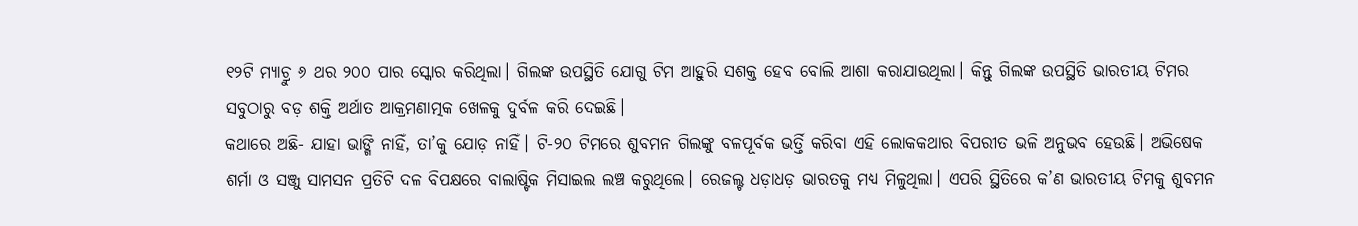୧୨ଟି ମ୍ୟାଚ୍ରୁ ୬ ଥର ୨୦୦ ପାର ସ୍କୋର କରିଥିଲା। ଗିଲଙ୍କ ଉପସ୍ଥିତି ଯୋଗୁ ଟିମ ଆହୁରି ସଶକ୍ତ ହେବ ବୋଲି ଆଶା କରାଯାଉଥିଲା। କିନ୍ତୁ ଗିଲଙ୍କ ଉପସ୍ଥିତି ଭାରତୀୟ ଟିମର ସବୁଠାରୁ ବଡ଼ ଶକ୍ତି ଅର୍ଥାତ ଆକ୍ରମଣାତ୍ମକ ଖେଳକୁ ଦୁର୍ବଳ କରି ଦେଇଛି।
କଥାରେ ଅଛି- ଯାହା ଭାଙ୍ଗି ନାହିଁ, ତା’କୁ ଯୋଡ଼ ନାହିଁ। ଟି-୨୦ ଟିମରେ ଶୁବମନ ଗିଲଙ୍କୁ ବଳପୂର୍ବକ ଭର୍ତ୍ତି କରିବା ଏହି ଲୋକକଥାର ବିପରୀତ ଭଳି ଅନୁଭବ ହେଉଛି। ଅଭିଷେକ ଶର୍ମା ଓ ସଞ୍ଜୁ ସାମସନ ପ୍ରତିଟି ଦଳ ବିପକ୍ଷରେ ବାଲାଷ୍ଟିକ ମିସାଇଲ ଲଞ୍ଚ କରୁଥିଲେ। ରେଜଲ୍ଟ ଧଡ଼ାଧଡ଼ ଭାରତକୁ ମଧ୍ୟ ମିଳୁଥିଲା। ଏପରି ସ୍ଥିତିରେ କ’ଣ ଭାରତୀୟ ଟିମକୁ ଶୁବମନ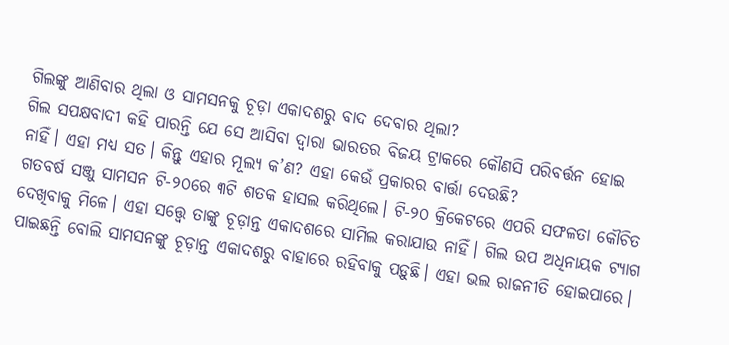ଗିଲଙ୍କୁ ଆଣିବାର ଥିଲା ଓ ସାମସନକୁ ଚୂଡ଼ା ଏକାଦଶରୁ ବାଦ ଦେବାର ଥିଲା?
ଗିଲ ସପକ୍ଷବାଦୀ କହି ପାରନ୍ତି ଯେ ସେ ଆସିବା ଦ୍ୱାରା ଭାରତର ବିଜୟ ଟ୍ରାକରେ କୌଣସି ପରିବର୍ତ୍ତନ ହୋଇ ନାହିଁ। ଏହା ମଧ୍ୟ ସତ। କିନ୍ତୁ ଏହାର ମୂଲ୍ୟ କ’ଣ? ଏହା କେଉଁ ପ୍ରକାରର ବାର୍ତ୍ତା ଦେଉଛି?
ଗତବର୍ଷ ସଞ୍ଜୁ ସାମସନ ଟି-୨୦ରେ ୩ଟି ଶତକ ହାସଲ କରିଥିଲେ। ଟି-୨୦ କ୍ରିକେଟରେ ଏପରି ସଫଳତା କୌଚିତ ଦେଖିବାକୁ ମିଳେ। ଏହା ସତ୍ତ୍ୱେ ତାଙ୍କୁ ଚୂଡ଼ାନ୍ତ ଏକାଦଶରେ ସାମିଲ କରାଯାଉ ନାହିଁ। ଗିଲ ଉପ ଅଧିନାୟକ ଟ୍ୟାଗ ପାଇଛନ୍ତି ବୋଲି ସାମସନଙ୍କୁ ଚୂଡ଼ାନ୍ତ ଏକାଦଶରୁ ବାହାରେ ରହିବାକୁ ପଡ଼ୁଛି। ଏହା ଭଲ ରାଜନୀତି ହୋଇପାରେ।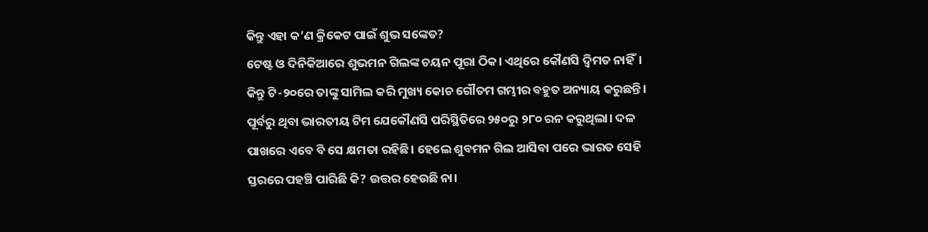କିନ୍ତୁ ଏହା କ’ଣ କ୍ରିକେଟ ପାଇଁ ଶୁଭ ସଙ୍କେତ?
ଟେଷ୍ଟ ଓ ଦିନିକିଆରେ ଶୁଭମନ ଗିଲଙ୍କ ଚୟନ ପୂରା ଠିକ। ଏଥିରେ କୌଣସି ଦ୍ୱିମତ ନାହିଁ। କିନ୍ତୁ ଟି-୨୦ରେ ତାଙ୍କୁ ସାମିଲ କରି ମୁଖ୍ୟ କୋଚ ଗୌତମ ଗମ୍ଭୀର ବହୁତ ଅନ୍ୟାୟ କରୁଛନ୍ତି। ପୂର୍ବରୁ ଥିବା ଭାରତୀୟ ଟିମ ଯେକୌଣସି ପରିସ୍ଥିତିରେ ୨୫୦ରୁ ୨୮୦ ରନ କରୁଥିଲା। ଦଳ ପାଖରେ ଏବେ ବି ସେ କ୍ଷମତା ରହିଛି। ହେଲେ ଶୁବମନ ଗିଲ ଆସିବା ପରେ ଭାରତ ସେହି ସ୍ତରରେ ପହଞ୍ଚି ପାରିଛି କି? ଉତ୍ତର ହେଉଛି ନା।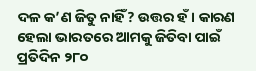ଦଳ କ’ଣ ଜିତୁ ନାହିଁ? ଉତ୍ତର ହଁ। କାରଣ ହେଲା ଭାରତରେ ଆମକୁ ଜିତିବା ପାଇଁ ପ୍ରତିଦିନ ୨୮୦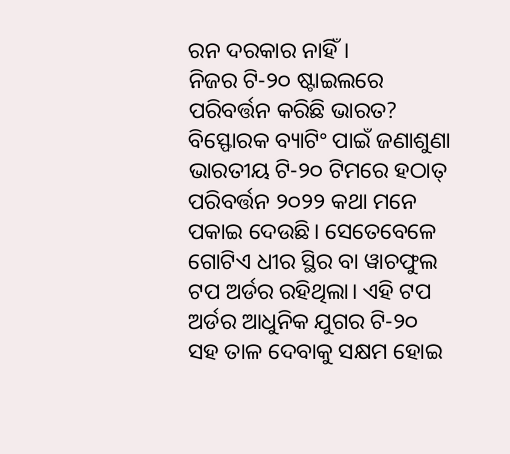ରନ ଦରକାର ନାହିଁ।
ନିଜର ଟି-୨୦ ଷ୍ଟାଇଲରେ ପରିବର୍ତ୍ତନ କରିଛି ଭାରତ?
ବିସ୍ଫୋରକ ବ୍ୟାଟିଂ ପାଇଁ ଜଣାଶୁଣା ଭାରତୀୟ ଟି-୨୦ ଟିମରେ ହଠାତ୍ ପରିବର୍ତ୍ତନ ୨୦୨୨ କଥା ମନେ ପକାଇ ଦେଉଛି। ସେତେବେଳେ ଗୋଟିଏ ଧୀର ସ୍ଥିର ବା ୱାଚଫୁଲ ଟପ ଅର୍ଡର ରହିଥିଲା। ଏହି ଟପ ଅର୍ଡର ଆଧୁନିକ ଯୁଗର ଟି-୨୦ ସହ ତାଳ ଦେବାକୁ ସକ୍ଷମ ହୋଇ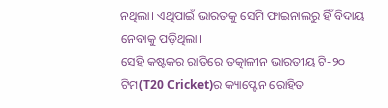ନଥିଲା। ଏଥିପାଇଁ ଭାରତକୁ ସେମି ଫାଇନାଲରୁ ହିଁ ବିଦାୟ ନେବାକୁ ପଡ଼ିଥିଲା।
ସେହି କଷ୍ଟକର ରାତିରେ ତତ୍କାଳୀନ ଭାରତୀୟ ଟି-୨୦ ଟିମ(T20 Cricket)ର କ୍ୟାପ୍ଟେନ ରୋହିତ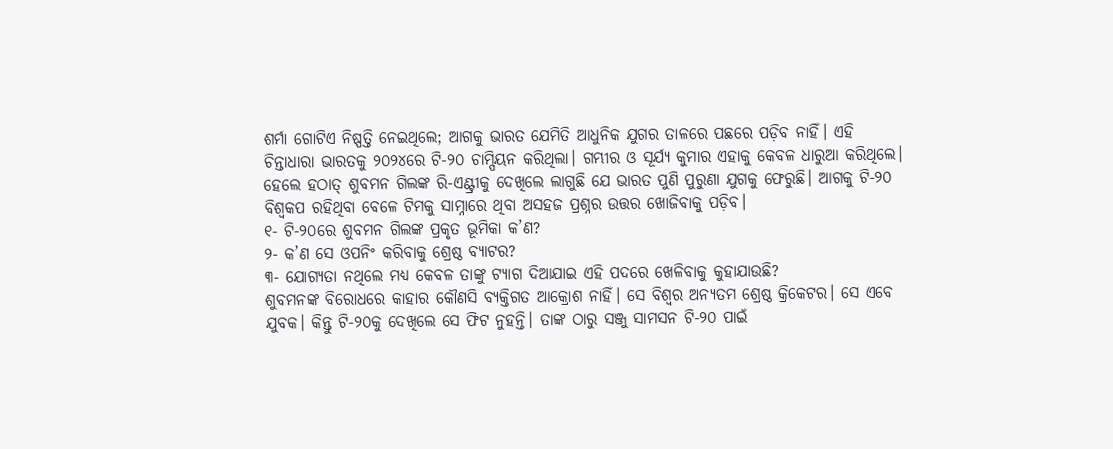ଶର୍ମା ଗୋଟିଏ ନିଷ୍ପତ୍ତି ନେଇଥିଲେ; ଆଗକୁ ଭାରତ ଯେମିତି ଆଧୁନିକ ଯୁଗର ତାଳରେ ପଛରେ ପଡ଼ିବ ନାହିଁ। ଏହି ଚିନ୍ତାଧାରା ଭାରତକୁ ୨୦୨୪ରେ ଟି-୨୦ ଚାମ୍ପିୟନ କରିଥିଲା। ଗମ୍ଭୀର ଓ ସୂର୍ଯ୍ୟ କୁମାର ଏହାକୁ କେବଳ ଧାରୁଆ କରିଥିଲେ।
ହେଲେ ହଠାତ୍ ଶୁବମନ ଗିଲଙ୍କ ରି-ଏଣ୍ଟ୍ରୀକୁ ଦେଖିଲେ ଲାଗୁଛି ଯେ ଭାରତ ପୁଣି ପୁରୁଣା ଯୁଗକୁ ଫେରୁଛି। ଆଗକୁ ଟି-୨୦ ବିଶ୍ୱକପ ରହିଥିବା ବେଳେ ଟିମକୁ ସାମ୍ନାରେ ଥିବା ଅସହଜ ପ୍ରଶ୍ନର ଉତ୍ତର ଖୋଜିବାକୁ ପଡ଼ିବ।
୧- ଟି-୨୦ରେ ଶୁବମନ ଗିଲଙ୍କ ପ୍ରକୃତ ଭୂମିକା କ’ଣ?
୨- କ’ଣ ସେ ଓପନିଂ କରିବାକୁ ଶ୍ରେଷ୍ଠ ବ୍ୟାଟର?
୩- ଯୋଗ୍ୟତା ନଥିଲେ ମଧ୍ୟ କେବଳ ତାଙ୍କୁ ଟ୍ୟାଗ ଦିଆଯାଇ ଏହି ପଦରେ ଖେଳିବାକୁ କୁହାଯାଉଛି?
ଶୁବମନଙ୍କ ବିରୋଧରେ କାହାର କୌଣସି ବ୍ୟକ୍ତିଗତ ଆକ୍ରୋଶ ନାହିଁ। ସେ ବିଶ୍ୱର ଅନ୍ୟତମ ଶ୍ରେଷ୍ଠ କ୍ରିକେଟର। ସେ ଏବେ ଯୁବକ। କିନ୍ତୁ ଟି-୨୦କୁ ଦେଖିଲେ ସେ ଫିଟ ନୁହନ୍ତି। ତାଙ୍କ ଠାରୁ ସଞ୍ଜୁ ସାମସନ ଟି-୨୦ ପାଇଁ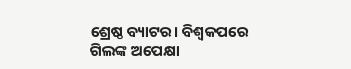ଶ୍ରେଷ୍ଠ ବ୍ୟାଟର। ବିଶ୍ୱକପରେ ଗିଲଙ୍କ ଅପେକ୍ଷା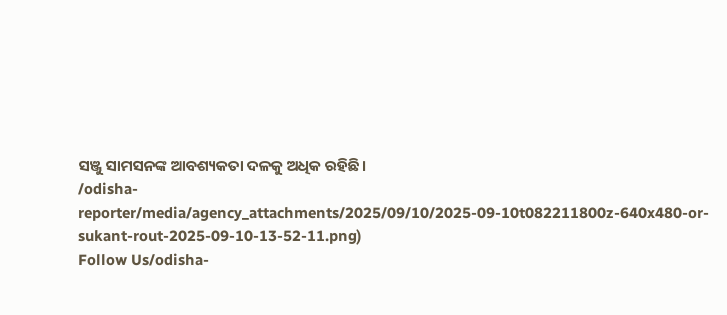ସଞ୍ଜୁ ସାମସନଙ୍କ ଆବଶ୍ୟକତା ଦଳକୁ ଅଧିକ ରହିଛି।
/odisha-reporter/media/agency_attachments/2025/09/10/2025-09-10t082211800z-640x480-or-sukant-rout-2025-09-10-13-52-11.png)
Follow Us/odisha-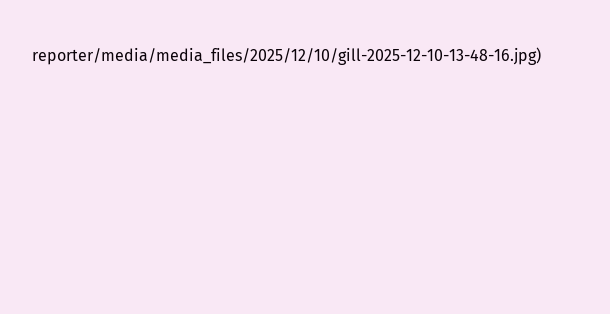reporter/media/media_files/2025/12/10/gill-2025-12-10-13-48-16.jpg)